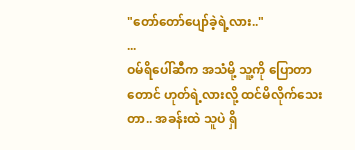"တော်တော်ပျော်ခဲ့ရဲ့လား.."
...
ဝမ်ရိပေါ်ဆီက အသံမို့ သူ့ကို ပြောတာတောင် ဟုတ်ရဲ့လားလို့ ထင်မိလိုက်သေးတာ.. အခန်းထဲ သူပဲ ရှိ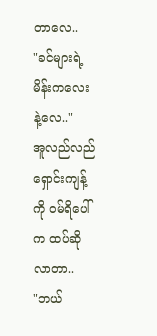တာလေ..
"ခင်များရဲ့ မိန်းကလေးနဲ့လေ.."
အူလည်လည် ရှောင်းကျန့်ကို ဝမ်ရိပေါ်က ထပ်ဆိုလာတာ..
"ဘယ်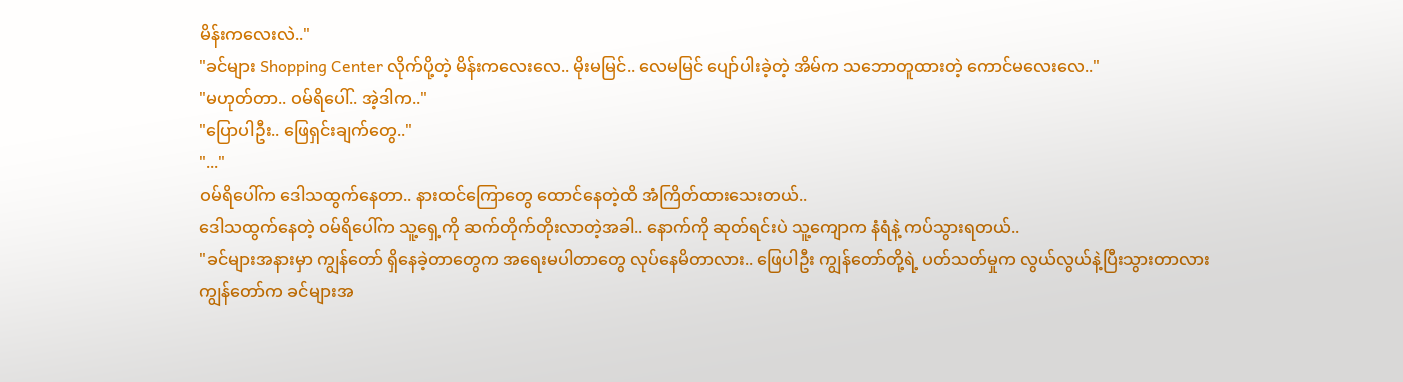မိန်းကလေးလဲ.."
"ခင်များ Shopping Center လိုက်ပို့တဲ့ မိန်းကလေးလေ.. မိုးမမြင်.. လေမမြင် ပျော်ပါးခဲ့တဲ့ အိမ်က သဘောတူထားတဲ့ ကောင်မလေးလေ.."
"မဟုတ်တာ.. ဝမ်ရိပေါ်.. အဲ့ဒါက.."
"ပြောပါဦး.. ဖြေရှင်းချက်တွေ.."
"..."
ဝမ်ရိပေါ်က ဒေါသထွက်နေတာ.. နားထင်ကြောတွေ ထောင်နေတဲ့ထိ အံကြိတ်ထားသေးတယ်..
ဒေါသထွက်နေတဲ့ ဝမ်ရိပေါ်က သူ့ရှေ့ကို ဆက်တိုက်တိုးလာတဲ့အခါ.. နောက်ကို ဆုတ်ရင်းပဲ သူ့ကျောက နံရံနဲ့ ကပ်သွားရတယ်..
"ခင်များအနားမှာ ကျွန်တော် ရှိနေခဲ့တာတွေက အရေးမပါတာတွေ လုပ်နေမိတာလား.. ဖြေပါဦး ကျွန်တော်တို့ရဲ့ ပတ်သတ်မှုက လွယ်လွယ်နဲ့ပြီးသွားတာလား
ကျွန်တော်က ခင်များအ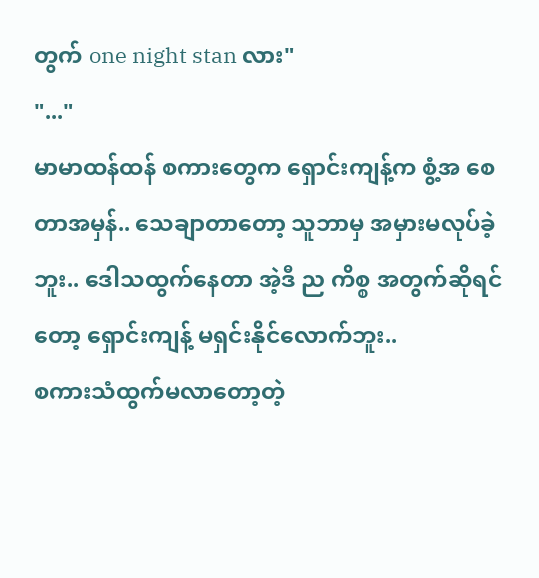တွက် one night stan လား"
"..."
မာမာထန်ထန် စကားတွေက ရှောင်းကျန့်က စွံ့အ စေတာအမှန်.. သေချာတာတော့ သူဘာမှ အမှားမလုပ်ခဲ့ဘူး.. ဒေါသထွက်နေတာ အဲ့ဒီ ည ကိစ္စ အတွက်ဆိုရင်တော့ ရှောင်းကျန့် မရှင်းနိုင်လောက်ဘူး..
စကားသံထွက်မလာတော့တဲ့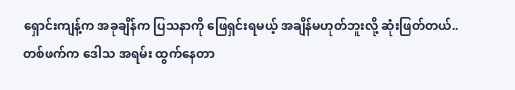ရှောင်းကျန့်က အခုချိန်က ပြသနာကို ဖြေရှင်းရမယ့် အချိန်မဟုတ်ဘူးလို့ ဆုံးဖြတ်တယ်..
တစ်ဖက်က ဒေါသ အရမ်း ထွက်နေတာ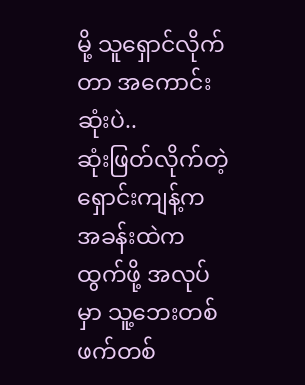မို့ သူရှောင်လိုက်တာ အကောင်းဆုံးပဲ..
ဆုံးဖြတ်လိုက်တဲ့ ရှောင်းကျန့်က အခန်းထဲက ထွက်ဖို့ အလုပ်မှာ သူ့ဘေးတစ်ဖက်တစ်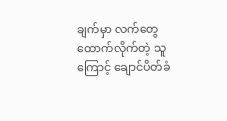ချက်မှာ လက်တွေထောက်လိုက်တဲ့ သူကြောင့် ချောင်ပိတ်ခံ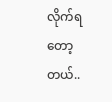လိုက်ရတော့တယ်..